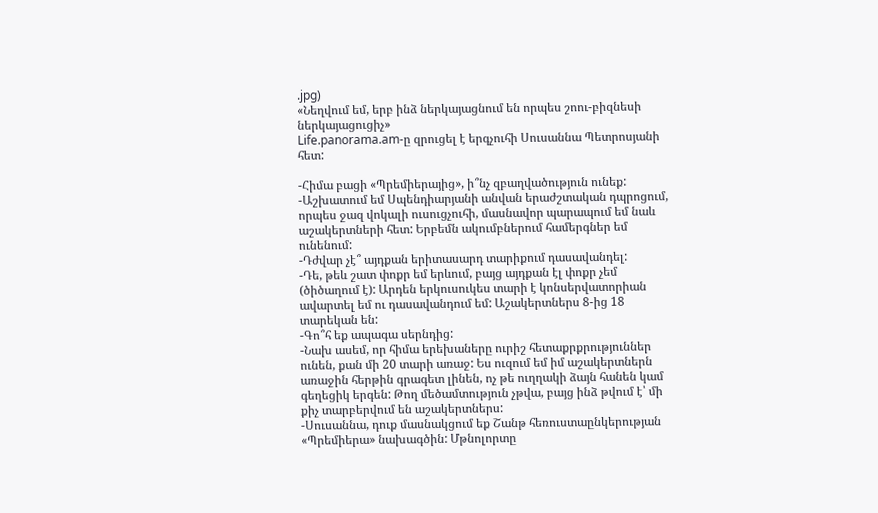.jpg)
«Նեղվում եմ, երբ ինձ ներկայացնում են որպես շոու-բիզնեսի ներկայացուցիչ»
Life.panorama.am-ը զրուցել է երգչուհի Սուսաննա Պետրոսյանի հետ:

-Հիմա բացի «Պրեմիերայից», ի՞նչ զբաղվածություն ունեք:
-Աշխատում եմ Սպենդիարյանի անվան երաժշտական դպրոցում, որպես ջազ վոկալի ուսուցչուհի, մասնավոր պարապում եմ նաև աշակերտների հետ: Երբեմն ակումբներում համերգներ եմ ունենում:
-Դժվար չէ՞ այդքան երիտասարդ տարիքում դասավանդել:
-Դե, թեև շատ փոքր եմ երևում, բայց այդքան էլ փոքր չեմ (ծիծաղում է): Արդեն երկուսուկես տարի է կոնսերվատորիան ավարտել եմ ու դասավանդում եմ: Աշակերտներս 8-ից 18 տարեկան են:
-Գո՞հ եք ապագա սերնդից:
-Նախ ասեմ, որ հիմա երեխաները ուրիշ հետաքրքրություններ ունեն, քան մի 20 տարի առաջ: Ես ուզում եմ իմ աշակերտներն առաջին հերթին գրագետ լինեն, ոչ թե ուղղակի ձայն հանեն կամ գեղեցիկ երգեն: Թող մեծամտություն չթվա, բայց ինձ թվում է՝ մի քիչ տարբերվում են աշակերտներս:
-Սուսաննա, դուք մասնակցում եք Շանթ հեռուստաընկերության «Պրեմիերա» նախագծին: Մթնոլորտը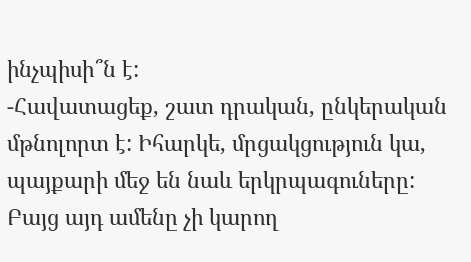ինչպիսի՞ն է:
-Հավատացեք, շատ դրական, ընկերական մթնոլորտ է: Իհարկե, մրցակցություն կա, պայքարի մեջ են նաև երկրպագուները: Բայց այդ ամենը չի կարող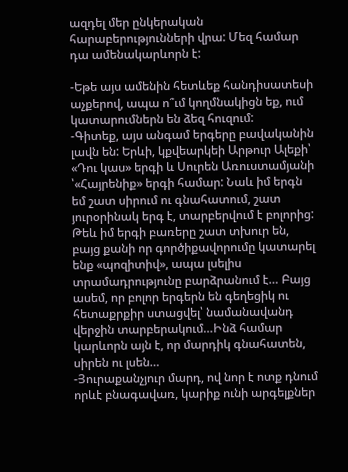ազդել մեր ընկերական հարաբերությունների վրա: Մեզ համար դա ամենակարևորն է:

-Եթե այս ամենին հետևեք հանդիսատեսի աչքերով, ապա ո՞ւմ կողմնակիցն եք, ում կատարումներն են ձեզ հուզում:
-Գիտեք, այս անգամ երգերը բավականին լավն են: Երևի, կքվեարկեի Արթուր Ալեքի՝ «Դու կաս» երգի և Սուրեն Առուստամյանի ՝«Հայրենիք» երգի համար: Նաև իմ երգն եմ շատ սիրում ու գնահատում, շատ յուրօրինակ երգ է, տարբերվում է բոլորից: Թեև իմ երգի բառերը շատ տխուր են, բայց քանի որ գործիքավորումը կատարել ենք «պոզիտիվ», ապա լսելիս տրամադրությունը բարձրանում է… Բայց ասեմ, որ բոլոր երգերն են գեղեցիկ ու հետաքրքիր ստացվել՝ նամանավանդ վերջին տարբերակում…Ինձ համար կարևորն այն է, որ մարդիկ գնահատեն, սիրեն ու լսեն…
-Յուրաքանչյուր մարդ, ով նոր է ոտք դնում որևէ բնագավառ, կարիք ունի արգելքներ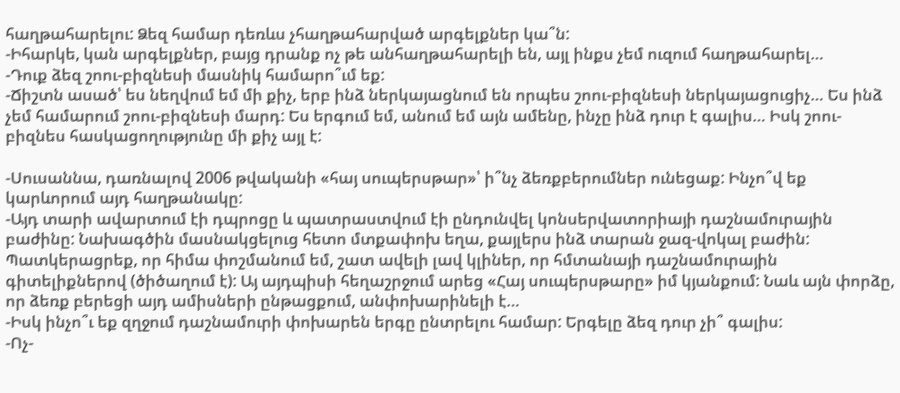հաղթահարելու: Ձեզ համար դեռևս չհաղթահարված արգելքներ կա՞ն:
-Իհարկե, կան արգելքներ, բայց դրանք ոչ թե անհաղթահարելի են, այլ ինքս չեմ ուզում հաղթահարել…
-Դուք ձեզ շոու-բիզնեսի մասնիկ համարո՞ւմ եք:
-Ճիշտն ասած՝ ես նեղվում եմ մի քիչ, երբ ինձ ներկայացնում են որպես շոու-բիզնեսի ներկայացուցիչ… Ես ինձ չեմ համարում շոու-բիզնեսի մարդ: Ես երգում եմ, անում եմ այն ամենը, ինչը ինձ դուր է գալիս… Իսկ շոու-բիզնես հասկացողությունը մի քիչ այլ է:

-Սուսաննա, դառնալով 2006 թվականի «հայ սուպերսթար»՝ ի՞նչ ձեռքբերումներ ունեցաք: Ինչո՞վ եք կարևորում այդ հաղթանակը:
-Այդ տարի ավարտում էի դպրոցը և պատրաստվում էի ընդունվել կոնսերվատորիայի դաշնամուրային բաժինը: Նախագծին մասնակցելուց հետո մտքափոխ եղա, քայլերս ինձ տարան ջազ-վոկալ բաժին: Պատկերացրեք, որ հիմա փոշմանում եմ, շատ ավելի լավ կլիներ, որ հմտանայի դաշնամուրային գիտելիքներով (ծիծաղում է): Այ այդպիսի հեղաշրջում արեց «Հայ սուպերսթարը» իմ կյանքում: Նաև այն փորձը, որ ձեռք բերեցի այդ ամիսների ընթացքում, անփոխարինելի է…
-Իսկ ինչո՞ւ եք զղջում դաշնամուրի փոխարեն երգը ընտրելու համար: Երգելը ձեզ դուր չի՞ գալիս:
-Ոչ-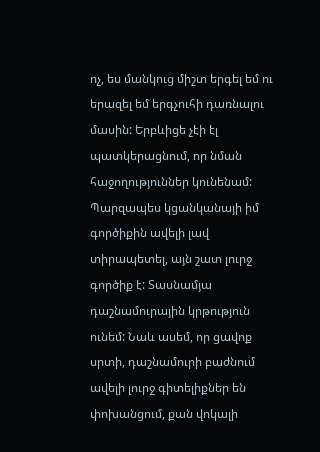ոչ, ես մանկուց միշտ երգել եմ ու երազել եմ երգչուհի դառնալու մասին: Երբևիցե չէի էլ պատկերացնում, որ նման հաջողություններ կունենամ: Պարզապես կցանկանայի իմ գործիքին ավելի լավ տիրապետել, այն շատ լուրջ գործիք է: Տասնամյա դաշնամուրային կրթություն ունեմ: Նաև ասեմ, որ ցավոք սրտի, դաշնամուրի բաժնում ավելի լուրջ գիտելիքներ են փոխանցում, քան վոկալի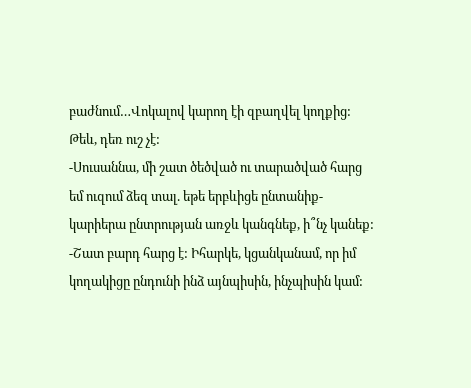բաժնում…Վոկալով կարող էի զբաղվել կողքից: Թեև, դեռ ուշ չէ:
-Սուսաննա, մի շատ ծեծված ու տարածված հարց եմ ուզում ձեզ տալ. եթե երբևիցե ընտանիք-կարիերա ընտրության առջև կանգնեք, ի՞նչ կանեք:
-Շատ բարդ հարց է: Իհարկե, կցանկանամ, որ իմ կողակիցը ընդունի ինձ այնպիսին, ինչպիսին կամ: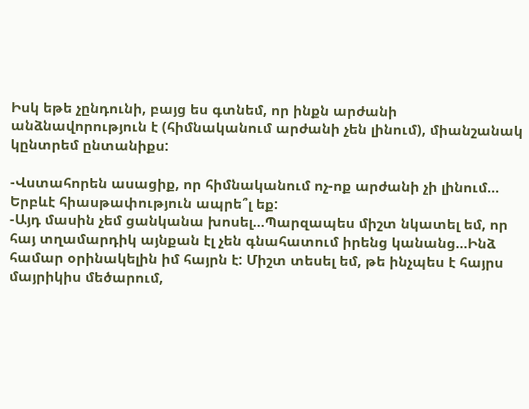Իսկ եթե չընդունի, բայց ես գտնեմ, որ ինքն արժանի անձնավորություն է (հիմնականում արժանի չեն լինում), միանշանակ կընտրեմ ընտանիքս:

-Վստահորեն ասացիք, որ հիմնականում ոչ-ոք արժանի չի լինում… Երբևէ հիասթափություն ապրե՞լ եք:
-Այդ մասին չեմ ցանկանա խոսել…Պարզապես միշտ նկատել եմ, որ հայ տղամարդիկ այնքան էլ չեն գնահատում իրենց կանանց…Ինձ համար օրինակելին իմ հայրն է: Միշտ տեսել եմ, թե ինչպես է հայրս մայրիկիս մեծարում,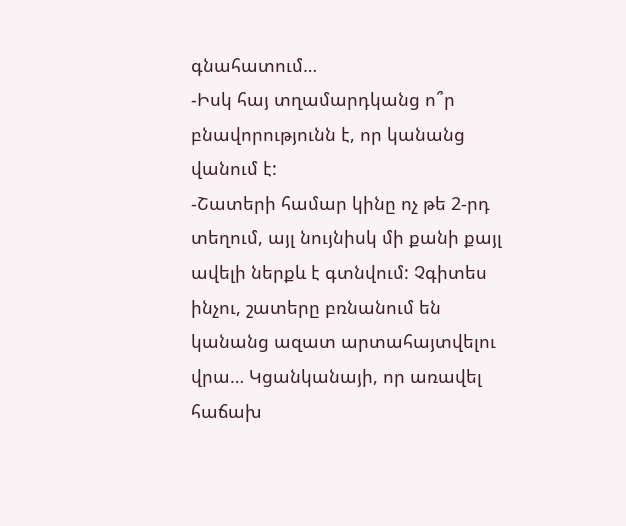գնահատում…
-Իսկ հայ տղամարդկանց ո՞ր բնավորությունն է, որ կանանց վանում է:
-Շատերի համար կինը ոչ թե 2-րդ տեղում, այլ նույնիսկ մի քանի քայլ ավելի ներքև է գտնվում: Չգիտես ինչու, շատերը բռնանում են կանանց ազատ արտահայտվելու վրա… Կցանկանայի, որ առավել հաճախ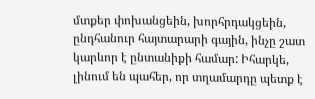մտքեր փոխանցեին, խորհրդակցեին, ընդհանուր հայտարարի գային, ինչը շատ կարևոր է ընտանիքի համար: Իհարկե, լինում են պահեր, որ տղամարդը պետք է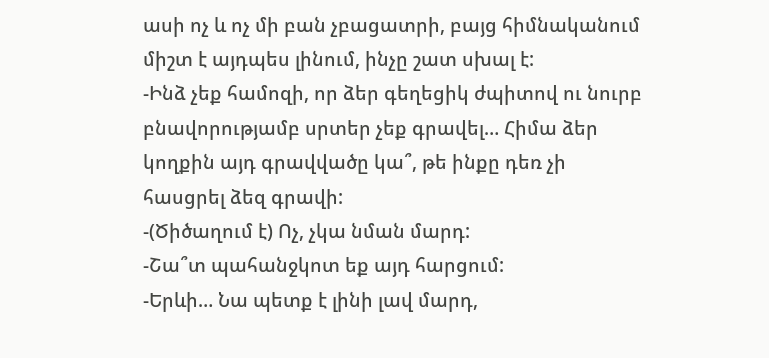ասի ոչ և ոչ մի բան չբացատրի, բայց հիմնականում միշտ է այդպես լինում, ինչը շատ սխալ է:
-Ինձ չեք համոզի, որ ձեր գեղեցիկ ժպիտով ու նուրբ բնավորությամբ սրտեր չեք գրավել… Հիմա ձեր կողքին այդ գրավվածը կա՞, թե ինքը դեռ չի հասցրել ձեզ գրավի:
-(Ծիծաղում է) Ոչ, չկա նման մարդ:
-Շա՞տ պահանջկոտ եք այդ հարցում:
-Երևի… Նա պետք է լինի լավ մարդ,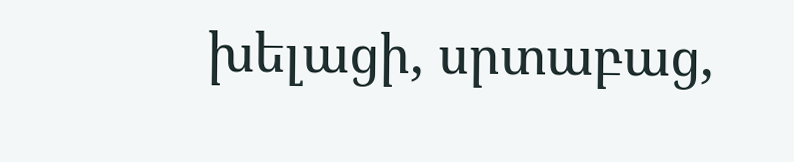խելացի, սրտաբաց,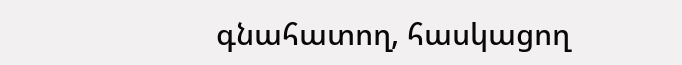գնահատող, հասկացող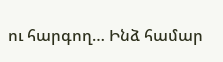ու հարգող… Ինձ համար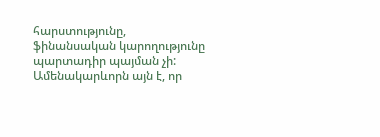հարստությունը, ֆինանսական կարողությունը պարտադիր պայման չի: Ամենակարևորն այն է, որ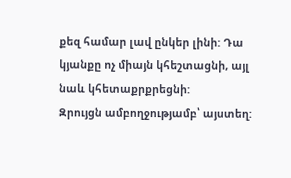քեզ համար լավ ընկեր լինի: Դա կյանքը ոչ միայն կհեշտացնի, այլ նաև կհետաքրքրեցնի:
Զրույցն ամբողջությամբ՝ այստեղ: